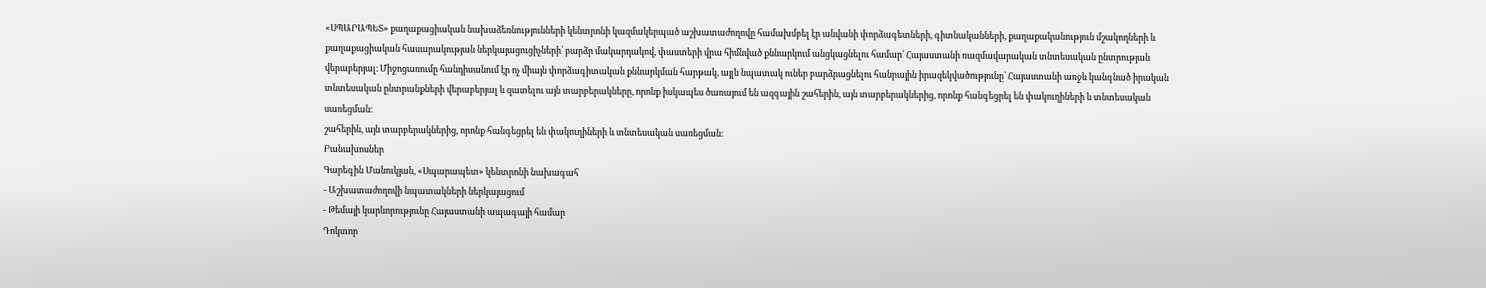«ՍՊԱՐԱՊԵՏ» քաղաքացիական նախաձեռնությունների կենտրոնի կազմակերպած աշխատաժողովը համախմբել էր անվանի փորձագետների, գիտնականների, քաղաքականություն մշակողների և քաղաքացիական հասարակության ներկայացուցիչների՝ բարձր մակարդակով, փաստերի վրա հիմնված քննարկում անցկացնելու համար՝ Հայաստանի ռազմավարական տնտեսական ընտրության վերաբերյալ։ Միջոցառումը հանդիսանում էր ոչ միայն փորձագիտական քննարկման հարթակ, այլև նպատակ ուներ բարձրացնելու հանրային իրազեկվածությունը՝ Հայաստանի առջև կանգնած իրական տնտեսական ընտրանքների վերաբերյալ և զատելու այն տարբերակները, որոնք իսկապես ծառայում են ազգային շահերին, այն տարբերակներից, որոնք հանգեցրել են փակուղիների և տնտեսական սառեցման։
շահերին, այն տարբերակներից, որոնք հանգեցրել են փակուղիների և տնտեսական սառեցման։
Բանախոսներ
Գարեգին Մանուկյան, «Սպարապետ» կենտրոնի նախագահ
- Աշխատաժողովի նպատակների ներկայացում
- Թեմայի կարևորությունը Հայաստանի ապագայի համար
Դոկտոր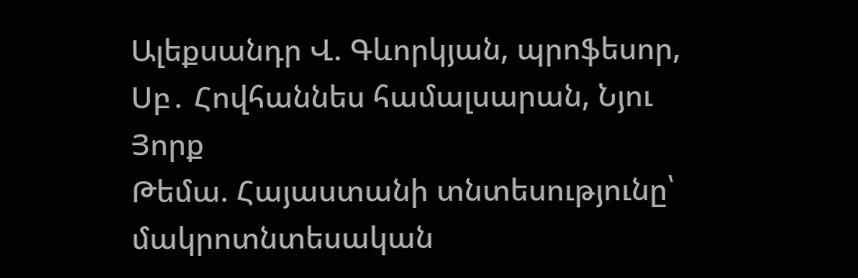Ալեքսանդր Վ. Գևորկյան, պրոֆեսոր, Սբ․ Հովհաննես համալսարան, Նյու Յորք
Թեմա. Հայաստանի տնտեսությունը՝ մակրոտնտեսական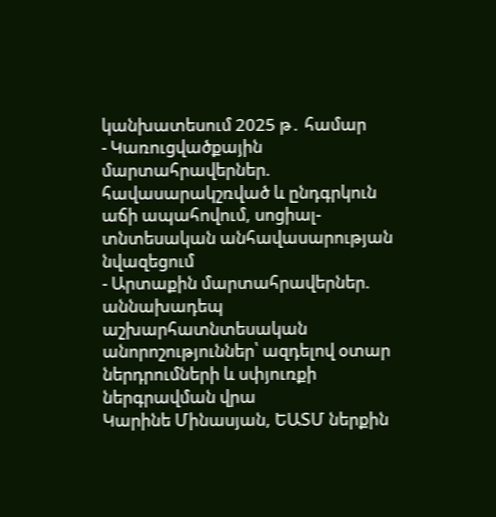կանխատեսում 2025 թ․ համար
- Կառուցվածքային մարտահրավերներ. հավասարակշռված և ընդգրկուն աճի ապահովում, սոցիալ- տնտեսական անհավասարության նվազեցում
- Արտաքին մարտահրավերներ. աննախադեպ աշխարհատնտեսական անորոշություններ՝ ազդելով օտար ներդրումների և սփյուռքի ներգրավման վրա
Կարինե Մինասյան, ԵԱՏՄ ներքին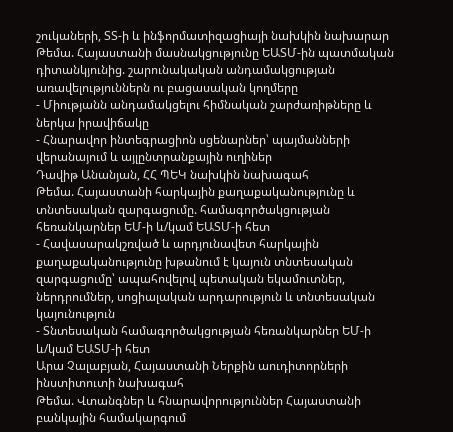շուկաների, ՏՏ-ի և ինֆորմատիզացիայի նախկին նախարար
Թեմա. Հայաստանի մասնակցությունը ԵԱՏՄ-ին պատմական դիտանկյունից. շարունակական անդամակցության առավելություններն ու բացասական կողմերը
- Միությանն անդամակցելու հիմնական շարժառիթները և ներկա իրավիճակը
- Հնարավոր ինտեգրացիոն սցենարներ՝ պայմանների վերանայում և այլընտրանքային ուղիներ
Դավիթ Անանյան, ՀՀ ՊԵԿ նախկին նախագահ
Թեմա. Հայաստանի հարկային քաղաքականությունը և տնտեսական զարգացումը. համագործակցության հեռանկարներ ԵՄ-ի և/կամ ԵԱՏՄ-ի հետ
- Հավասարակշռված և արդյունավետ հարկային քաղաքականությունը խթանում է կայուն տնտեսական զարգացումը՝ ապահովելով պետական եկամուտներ, ներդրումներ, սոցիալական արդարություն և տնտեսական կայունություն
- Տնտեսական համագործակցության հեռանկարներ ԵՄ-ի և/կամ ԵԱՏՄ-ի հետ
Արա Չալաբյան, Հայաստանի Ներքին աուդիտորների ինստիտուտի նախագահ
Թեմա. Վտանգներ և հնարավորություններ Հայաստանի բանկային համակարգում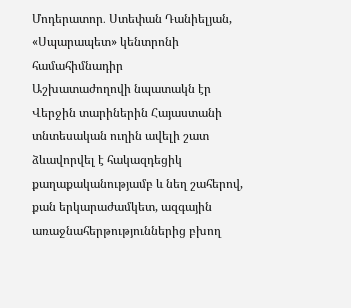Մոդերատոր․ Ստեփան Դանիելյան, «Սպարապետ» կենտրոնի համահիմնադիր
Աշխատաժողովի նպատակն էր
Վերջին տարիներին Հայաստանի տնտեսական ուղին ավելի շատ ձևավորվել է հակազդեցիկ
քաղաքականությամբ և նեղ շահերով, քան երկարաժամկետ, ազգային առաջնահերթություններից բխող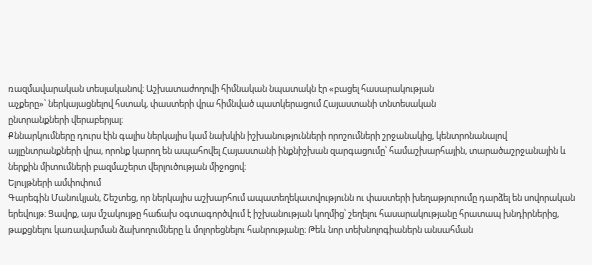ռազմավարական տեսլականով։ Աշխատաժողովի հիմնական նպատակն էր «բացել հասարակության
աչքերը»՝ ներկայացնելով հստակ, փաստերի վրա հիմնված պատկերացում Հայաստանի տնտեսական
ընտրանքների վերաբերյալ։
Քննարկումները դուրս էին գալիս ներկայիս կամ նախկին իշխանությունների որոշումների շրջանակից, կենտրոնանալով այլընտրանքների վրա, որոնք կարող են ապահովել Հայաստանի ինքնիշխան զարգացումը՝ համաշխարհային, տարածաշրջանային և ներքին միտումների բազմաշերտ վերլուծության միջոցով։
Ելույթների ամփոփում
Գարեգին Մանուկյան, Շեշտեց, որ ներկայիս աշխարհում ապատեղեկատվությունն ու փաստերի խեղաթյուրումը դարձել են սովորական երեվույթ։ Ցավոք, այս մշակույթը հաճախ օգտագործվում է իշխանության կողմից՝ շեղելու հասարակությանը հրատապ խնդիրներից, թաքցնելու կառավարման ձախողումները և մոլորեցնելու հանրությանը։ Թեև նոր տեխնոլոգիաներն անսահման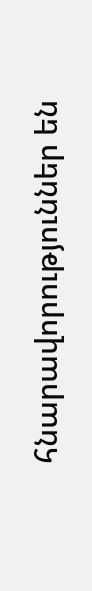հնարավորություններ են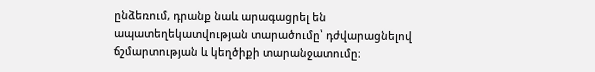ընձեռում, դրանք նաև արագացրել են ապատեղեկատվության տարածումը՝ դժվարացնելով ճշմարտության և կեղծիքի տարանջատումը։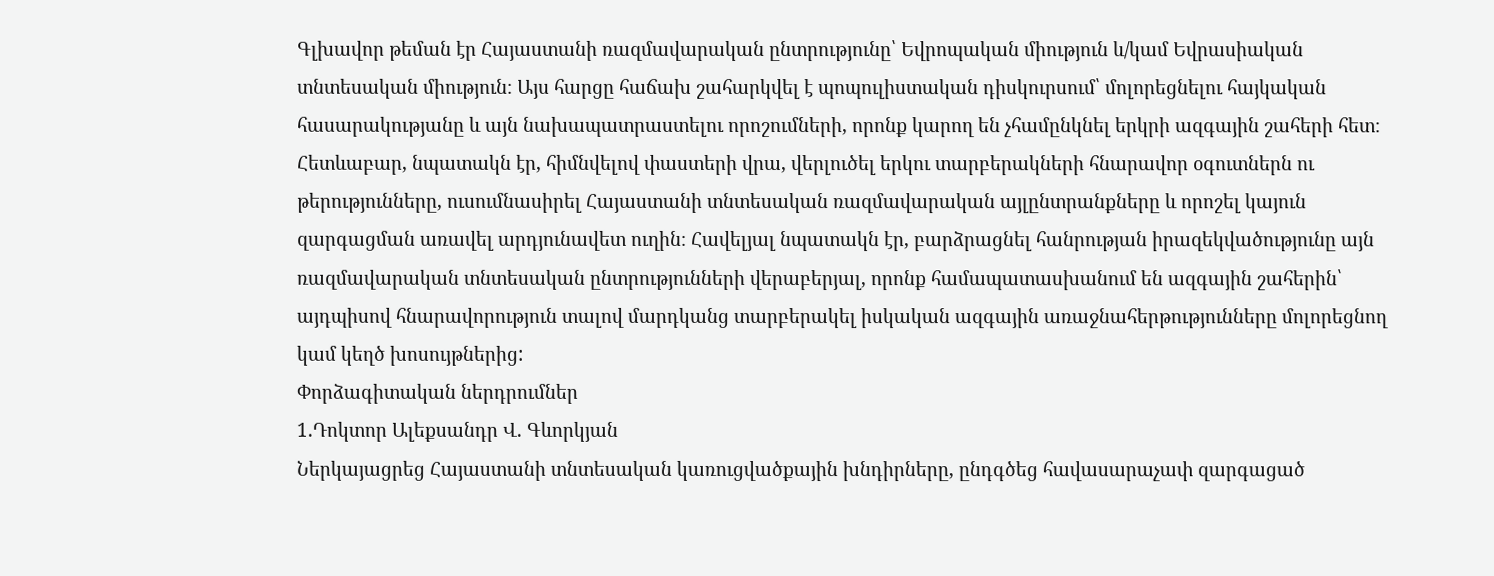Գլխավոր թեման էր Հայաստանի ռազմավարական ընտրությունը՝ Եվրոպական միություն և/կամ Եվրասիական տնտեսական միություն։ Այս հարցը հաճախ շահարկվել է պոպուլիստական դիսկուրսում՝ մոլորեցնելու հայկական հասարակությանը և այն նախապատրաստելու որոշումների, որոնք կարող են չհամընկնել երկրի ազգային շահերի հետ։ Հետևաբար, նպատակն էր, հիմնվելով փաստերի վրա, վերլուծել երկու տարբերակների հնարավոր օգուտներն ու թերությունները, ուսումնասիրել Հայաստանի տնտեսական ռազմավարական այլընտրանքները և որոշել կայուն զարգացման առավել արդյունավետ ուղին։ Հավելյալ նպատակն էր, բարձրացնել հանրության իրազեկվածությունը այն ռազմավարական տնտեսական ընտրությունների վերաբերյալ, որոնք համապատասխանում են ազգային շահերին՝ այդպիսով հնարավորություն տալով մարդկանց տարբերակել իսկական ազգային առաջնահերթությունները մոլորեցնող կամ կեղծ խոսույթներից:
Փորձագիտական ներդրումներ
1.Դոկտոր Ալեքսանդր Վ. Գևորկյան
Ներկայացրեց Հայաստանի տնտեսական կառուցվածքային խնդիրները, ընդգծեց հավասարաչափ զարգացած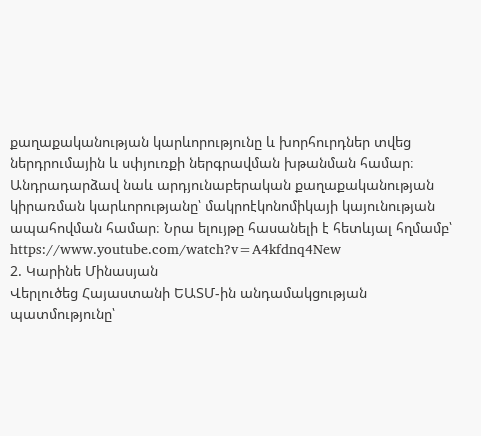քաղաքականության կարևորությունը և խորհուրդներ տվեց ներդրումային և սփյուռքի ներգրավման խթանման համար։ Անդրադարձավ նաև արդյունաբերական քաղաքականության կիրառման կարևորությանը՝ մակրոէկոնոմիկայի կայունության ապահովման համար։ Նրա ելույթը հասանելի է հետևյալ հղմամբ՝ https://www.youtube.com/watch?v=A4kfdnq4New
2. Կարինե Մինասյան
Վերլուծեց Հայաստանի ԵԱՏՄ-ին անդամակցության պատմությունը՝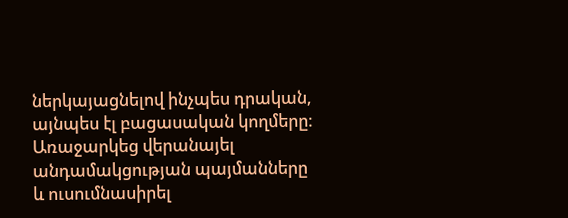ներկայացնելով ինչպես դրական, այնպես էլ բացասական կողմերը։ Առաջարկեց վերանայել անդամակցության պայմանները և ուսումնասիրել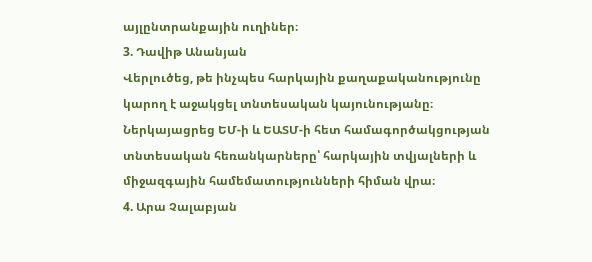այլընտրանքային ուղիներ։
3. Դավիթ Անանյան
Վերլուծեց, թե ինչպես հարկային քաղաքականությունը կարող է աջակցել տնտեսական կայունությանը։ Ներկայացրեց ԵՄ-ի և ԵԱՏՄ-ի հետ համագործակցության տնտեսական հեռանկարները՝ հարկային տվյալների և միջազգային համեմատությունների հիման վրա։
4. Արա Չալաբյան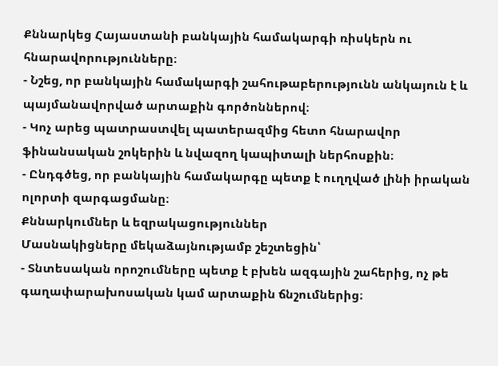Քննարկեց Հայաստանի բանկային համակարգի ռիսկերն ու հնարավորությունները։
- Նշեց, որ բանկային համակարգի շահութաբերությունն անկայուն է և պայմանավորված արտաքին գործոններով։
- Կոչ արեց պատրաստվել պատերազմից հետո հնարավոր ֆինանսական շոկերին և նվազող կապիտալի ներհոսքին։
- Ընդգծեց, որ բանկային համակարգը պետք է ուղղված լինի իրական ոլորտի զարգացմանը։
Քննարկումներ և եզրակացություններ
Մասնակիցները մեկաձայնությամբ շեշտեցին՝
- Տնտեսական որոշումները պետք է բխեն ազգային շահերից, ոչ թե գաղափարախոսական կամ արտաքին ճնշումներից։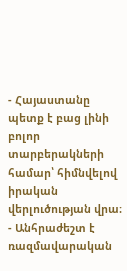- Հայաստանը պետք է բաց լինի բոլոր տարբերակների համար՝ հիմնվելով իրական վերլուծության վրա։
- Անհրաժեշտ է ռազմավարական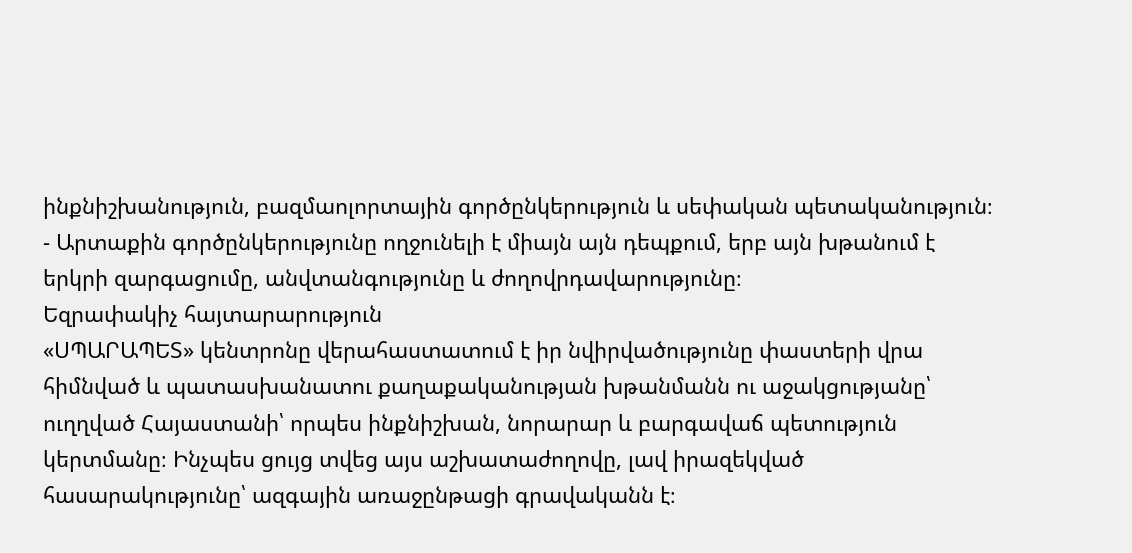ինքնիշխանություն, բազմաոլորտային գործընկերություն և սեփական պետականություն։
- Արտաքին գործընկերությունը ողջունելի է միայն այն դեպքում, երբ այն խթանում է երկրի զարգացումը, անվտանգությունը և ժողովրդավարությունը։
Եզրափակիչ հայտարարություն
«ՍՊԱՐԱՊԵՏ» կենտրոնը վերահաստատում է իր նվիրվածությունը փաստերի վրա հիմնված և պատասխանատու քաղաքականության խթանմանն ու աջակցությանը՝ ուղղված Հայաստանի՝ որպես ինքնիշխան, նորարար և բարգավաճ պետություն կերտմանը։ Ինչպես ցույց տվեց այս աշխատաժողովը, լավ իրազեկված հասարակությունը՝ ազգային առաջընթացի գրավականն է։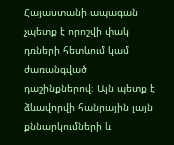Հայաստանի ապագան չպետք է որոշվի փակ դռների հետևում կամ ժառանգված դաշինքներով։ Այն պետք է ձևավորվի հանրային լայն քննարկումների և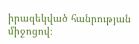իրազեկված հանրության միջոցով։